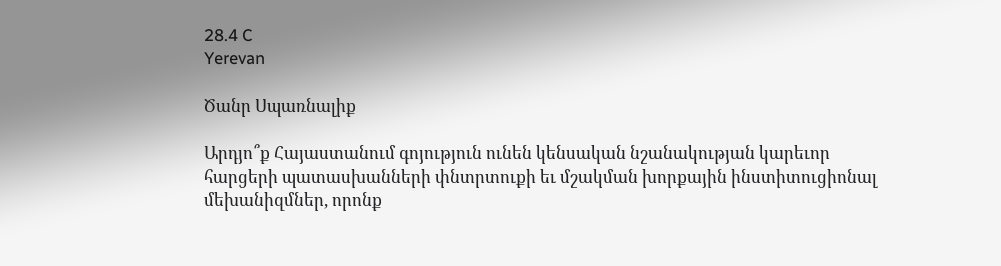28.4 C
Yerevan

Ծանր Սպառնալիք

Արդյո՞ք Հայաստանում գոյություն ունեն կենսական նշանակության կարեւոր հարցերի պատասխանների փնտրտուքի եւ մշակման խորքային ինստիտուցիոնալ մեխանիզմներ, որոնք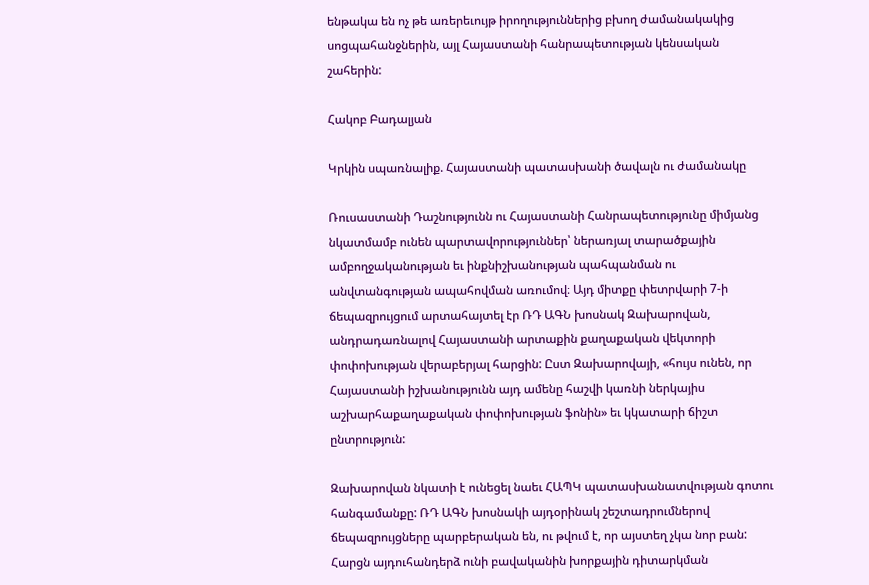ենթակա են ոչ թե առերեւույթ իրողություններից բխող ժամանակակից սոցպահանջներին, այլ Հայաստանի հանրապետության կենսական շահերին:

Հակոբ Բադալյան

Կրկին սպառնալիք. Հայաստանի պատասխանի ծավալն ու ժամանակը

Ռուսաստանի Դաշնությունն ու Հայաստանի Հանրապետությունը միմյանց նկատմամբ ունեն պարտավորություններ՝ ներառյալ տարածքային ամբողջականության եւ ինքնիշխանության պահպանման ու անվտանգության ապահովման առումով։ Այդ միտքը փետրվարի 7‑ի ճեպազրույցում արտահայտել էր ՌԴ ԱԳՆ խոսնակ Զախարովան, անդրադառնալով Հայաստանի արտաքին քաղաքական վեկտորի փոփոխության վերաբերյալ հարցին: Ըստ Զախարովայի, «հույս ունեն, որ Հայաստանի իշխանությունն այդ ամենը հաշվի կառնի ներկայիս աշխարհաքաղաքական փոփոխության ֆոնին» եւ կկատարի ճիշտ ընտրություն:

Զախարովան նկատի է ունեցել նաեւ ՀԱՊԿ պատասխանատվության գոտու հանգամանքը: ՌԴ ԱԳՆ խոսնակի այդօրինակ շեշտադրումներով ճեպազրույցները պարբերական են, ու թվում է, որ այստեղ չկա նոր բան: Հարցն այդուհանդերձ ունի բավականին խորքային դիտարկման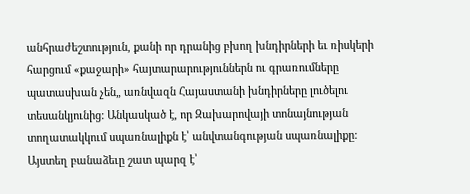անհրաժեշտություն, քանի որ դրանից բխող խնդիրների եւ ռիսկերի հարցում «քաջարի» հայտարարություններն ու գրառումները պատասխան չեն„ առնվազն Հայաստանի խնդիրները լուծելու տեսանկյունից: Անկասկած է, որ Զախարովայի տոնայնության տողատակկում սպառնալիքն է՝ անվտանգության սպառնալիքը: Այստեղ բանաձեւը շատ պարզ է՝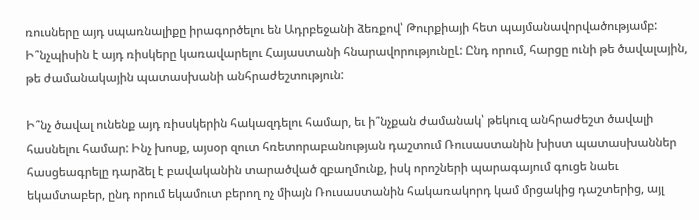ռուսները այդ սպառնալիքը իրագործելու են Ադրբեջանի ձեռքով՝ Թուրքիայի հետ պայմանավորվածությամբ: Ի՞նչպիսին է այդ ռիսկերը կառավարելու Հայաստանի հնարավորությունըԼ: Ընդ որում, հարցը ունի թե ծավալային, թե ժամանակային պատասխանի անհրաժեշտություն:

Ի՞նչ ծավալ ունենք այդ ռիսսկերին հակազդելու համար, եւ ի՞նչքան ժամանակ՝ թեկուզ անհրաժեշտ ծավալի հասնելու համար: Ինչ խոսք, այսօր զուտ հռետորաբանության դաշտում Ռուսաստանին խիստ պատասխաններ հասցեագրելը դարձել է բավականին տարածված զբաղմունք, իսկ որոշների պարագայում գուցե նաեւ եկամտաբեր, ընդ որում եկամուտ բերող ոչ միայն Ռուսաստանին հակառակորդ կամ մրցակից դաշտերից, այլ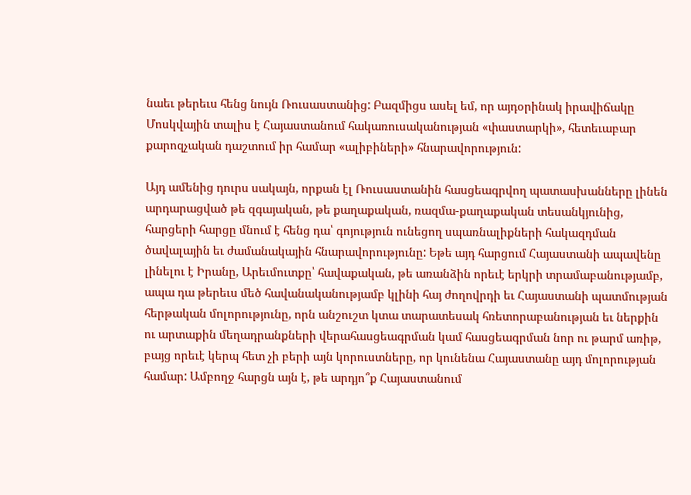նաեւ թերեւս հենց նույն Ռուսաստանից: Բազմիցս ասել եմ, որ այդօրինակ իրավիճակը Մոսկվային տալիս է Հայաստանում հակառուսականության «փաստարկի», հետեւաբար քարոզչական դաշտում իր համար «ալիբիների» հնարավորություն:

Այդ ամենից դուրս սակայն, որքան էլ Ռուսաստանին հասցեագրվող պատասխանները լինեն արդարացված թե զգայական, թե քաղաքական, ռազմա-քաղաքական տեսանկյունից, հարցերի հարցը մնում է հենց դա՝ գոյություն ունեցող սպառնալիքների հակազդման ծավալային եւ ժամանակային հնարավորությունը: Եթե այդ հարցում Հայաստանի ապավենը լինելու է Իրանը, Արեւմուտքը՝ հավաքական, թե առանձին որեւէ երկրի տրամաբանությամբ, ապա դա թերեւս մեծ հավանականությամբ կլինի հայ ժողովրդի եւ Հայաստանի պատմության հերթական մոլորությունը, որն անշուշտ կտա տարատեսակ հռետորաբանության եւ ներքին ու արտաքին մեղադրանքների վերահասցեագրման կամ հասցեագրման նոր ու թարմ առիթ, բայց որեւէ կերպ հետ չի բերի այն կորուստները, որ կունենա Հայաստանը այդ մոլորության համար: Ամբողջ հարցն այն է, թե արդյո՞ք Հայաստանում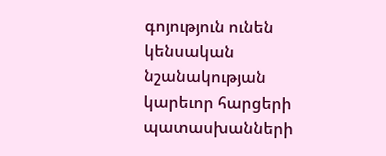գոյություն ունեն կենսական նշանակության կարեւոր հարցերի պատասխանների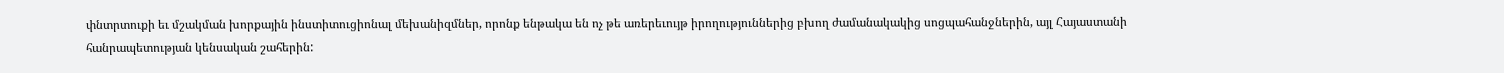փնտրտուքի եւ մշակման խորքային ինստիտուցիոնալ մեխանիզմներ, որոնք ենթակա են ոչ թե առերեւույթ իրողություններից բխող ժամանակակից սոցպահանջներին, այլ Հայաստանի հանրապետության կենսական շահերին: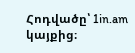Հոդվածը՝ 1in.am կայքից։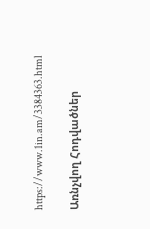https://www.1in.am/3384363.html

Առնչվող Հոդվածներ